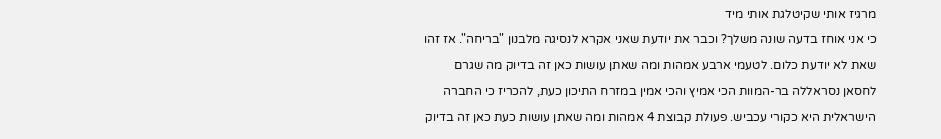מרגיז אותי שקיטלגת אותי מיד
כי אני אוחז בדעה שונה משלך? וכבר את יודעת שאני אקרא לנסיגה מלבנון "בריחה". אז זהו שאת לא יודעת כלום. לטעמי ארבע אמהות ומה שאתן עושות כאן זה בדיוק מה שגרם לחסאן נסראללה בר-המוות הכי אמיץ והכי אמין במזרח התיכון כעת, להכריז כי החברה הישראלית היא כקורי עכביש. פעולת קבוצת 4 אמהות ומה שאתן עושות כעת כאן זה בדיוק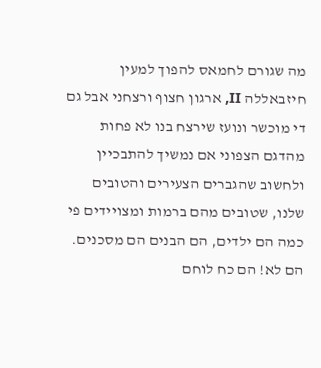מה שגורם לחמאס להפוך למעין חיזבאללה II, ארגון חצוף ורצחני אבל גם די מוכשר ונועז שירצח בנו לא פחות מהדגם הצפוני אם נמשיך להתבכיין ולחשוב שהגברים הצעירים והטובים שלנו, שטובים מהם ברמות ומצויידים פי כמה הם ילדים, הם הבנים הם מסכנים. הם לא! הם כח לוחם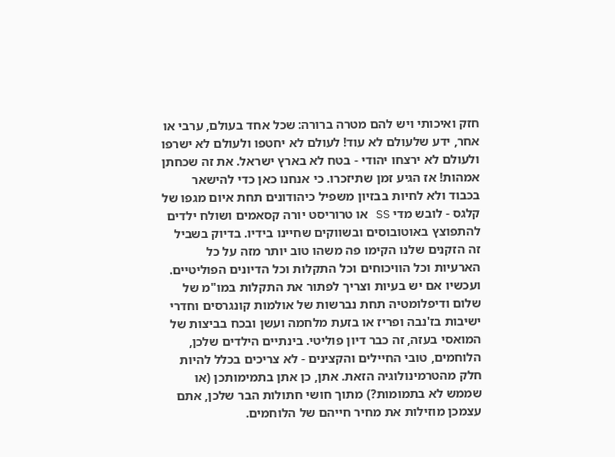חזק ואיכותי ויש להם מטרה ברורה: שכל אחד בעולם, ערבי או אחר, ידע שלעולם לא עוד! לעולם לא יחטפו ולעולם לא ישרפו ולעולם לא ירצחו יהודי - בטח לא בארץ ישראל. את זה שכחתן אמהות! אז הגיע זמן שתיזכרו. כי אנחנו כאן כדי להישאר בכבוד ולא לחיות בבזיון משפיל כיהודונים תחת איום מגפו של קלגס - לובש מדי SS או טרוריסט יורה קסאמים ושולח ילדים להתפוצץ באוטובוסים ובשווקים שחיינו בידיו. בדיוק בשביל זה הזקנים שלנו הקימו פה משהו טוב יותר מזה על כל הארעיות וכל הוויכוחים וכל התקלות וכל הדיונים הפוליטיים. ועכשיו אם יש בעיות וצריך לפתור את התקלות במו"מ של שלום ודיפלומטיה תחת נברשות של אולמות קונגרסים וחדרי ישיבות בז'נבה ופריז או בזעת מלחמה ועשן ובכח בביצות של המואסי בעזה, זה כבר דיון פוליטי. בינתיים הילדים שלכן, הלוחמים, טובי החיילים והקצינים - לא צריכים בכלל להיות חלק מהטרמינולוגיה הזאת. אתן, כן אתן בתמימותכן (או שממש לא בתמומות?) מתוך חושי חתולות הבר שלכן, אתם עצמכן מוזילות את מחיר חייהם של הלוחמים.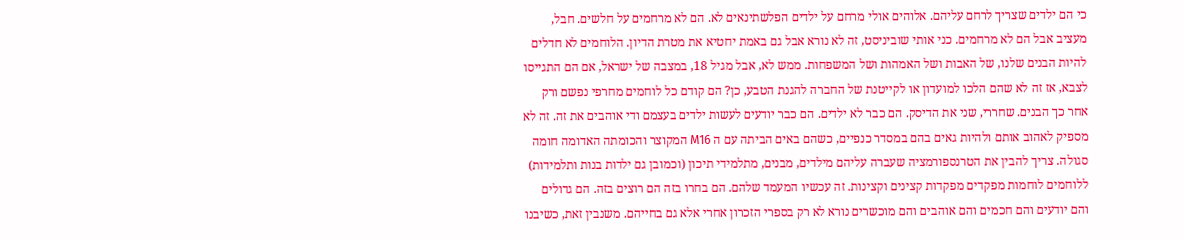כי הם ילדים שצריך לרחם עליהם. אלוהים אולי מרחם על ילדים הפלשתינאים לא. הם לא מרחמים על חלשים. חבל, מעציב אבל הם לא מרחמים. כני אותי שוביניסט, זה לא נורא אבל גם באמת יחטיא את מטרת הדיון. הלוחמים לא חדלים להיות הבנים שלנו, של האבות ושל האמהות ושל המשפחות. ממש לא, אבל מגיל 18, במצבה של ישראל, אם הם התגייסו לצבא, אז זה לא שהם הלכו למועדון או לקייטנת של החברה להגנת הטבע, כן? הם קודם כל לוחמים מחרפי נפשם ורק אחר כך הבנים. שחררי, שני את הדיסק. הם כבר לא ילדים. הם כבר יודעים לעשות ילדים בעצמם ודי אוהבים את זה. זה לא מספיק לאהוב אותם ולהיות גאים בהם במסדר כנפיים, כשהם באים הביתה עם ה M16 המקוצר והכומתה האדומה חומה סגולה. צריך להבין את הטרנספורמציה שעברה עליהם מילדים, מבנים, מתלמידי תיכון (וכמובן גם ילדות בנות ותלמידות) ללוחמים לוחמות מפקדים מפקדות קצינים וקצינות. זה עכשיו המעמד שלהם. הם בחרו בזה הם רוצים בזה. הם גדולים והם יודעים והם חכמים והם אוהבים והם מוכשרים נורא לא רק בספרי הזכרון אחרי אלא גם בחייהם. משנבין זאת, כשיבנו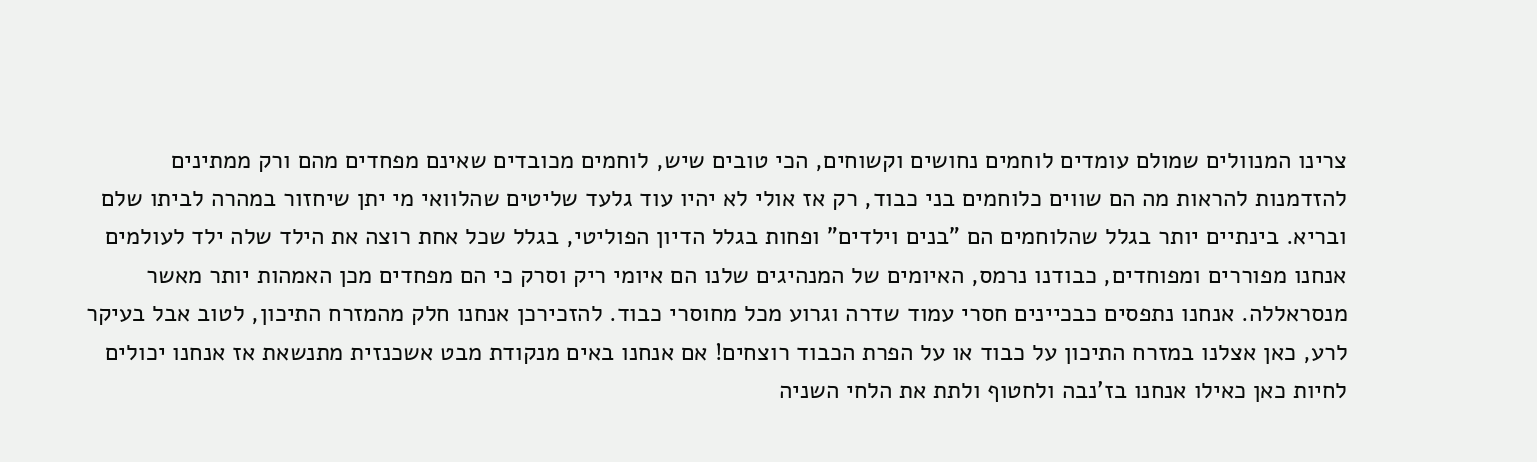צרינו המנוולים שמולם עומדים לוחמים נחושים וקשוחים, הכי טובים שיש, לוחמים מכובדים שאינם מפחדים מהם ורק ממתינים להזדמנות להראות מה הם שווים כלוחמים בני כבוד, רק אז אולי לא יהיו עוד גלעד שליטים שהלוואי מי יתן שיחזור במהרה לביתו שלם ובריא. בינתיים יותר בגלל שהלוחמים הם "בנים וילדים" ופחות בגלל הדיון הפוליטי, בגלל שכל אחת רוצה את הילד שלה ילד לעולמים אנחנו מפוררים ומפוחדים, כבודנו נרמס, האיומים של המנהיגים שלנו הם איומי ריק וסרק כי הם מפחדים מכן האמהות יותר מאשר מנסראללה. אנחנו נתפסים כבכיינים חסרי עמוד שדרה וגרוע מכל מחוסרי כבוד. להזכירכן אנחנו חלק מהמזרח התיכון, לטוב אבל בעיקר לרע, כאן אצלנו במזרח התיכון על כבוד או על הפרת הכבוד רוצחים! אם אנחנו באים מנקודת מבט אשכנזית מתנשאת אז אנחנו יכולים לחיות כאן כאילו אנחנו בז'נבה ולחטוף ולתת את הלחי השניה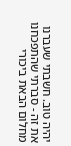יהיה טוב. חשבתי שעברנו את זה - סברתי שהתפכחנו מחלום הבאת ביכורי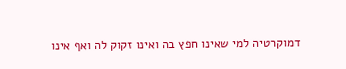דמוקרטיה למי שאינו חפץ בה ואינו זקוק לה ואף אינו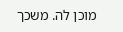מוכן לה. משכך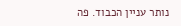נותר עניין הכבוד. פה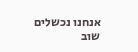אנחנו נכשלים שוב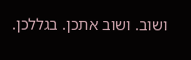ושוב. ושוב אתכן. בגללכן.